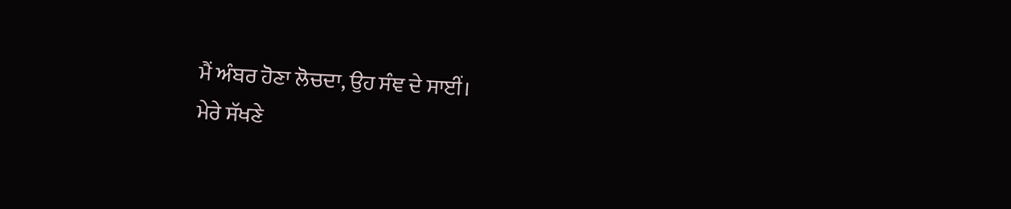ਮੈਂ ਅੰਬਰ ਹੋਣਾ ਲੋਚਦਾ, ਉਹ ਸੰਞ ਦੇ ਸਾਈਂ।
ਮੇਰੇ ਸੱਖਣੇ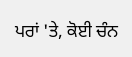ਪਰਾਂ 'ਤੇ, ਕੋਈ ਚੰਨ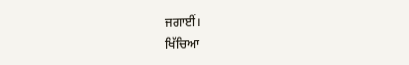ਜਗਾਈਂ।
ਖਿੱਚਿਆ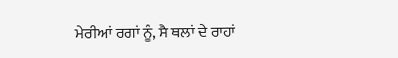ਮੇਰੀਆਂ ਰਗਾਂ ਨੂੰ, ਸੈ ਥਲਾਂ ਦੇ ਰਾਹਾਂ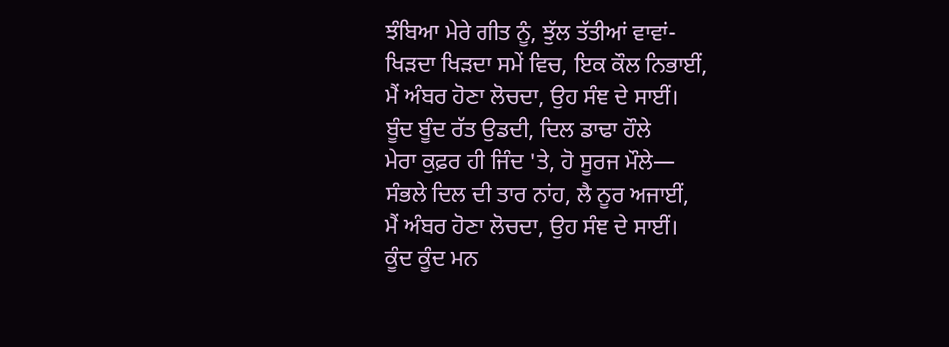ਝੰਬਿਆ ਮੇਰੇ ਗੀਤ ਨੂੰ, ਝੁੱਲ ਤੱਤੀਆਂ ਵਾਵਾਂ-
ਖਿੜਦਾ ਖਿੜਦਾ ਸਮੇਂ ਵਿਚ, ਇਕ ਕੌਲ ਨਿਭਾਈਂ,
ਮੈਂ ਅੰਬਰ ਹੋਣਾ ਲੋਚਦਾ, ਉਹ ਸੰਞ ਦੇ ਸਾਈਂ।
ਬੂੰਦ ਬੂੰਦ ਰੱਤ ਉਡਦੀ, ਦਿਲ ਡਾਢਾ ਹੌਲੇ
ਮੇਰਾ ਕੁਫ਼ਰ ਹੀ ਜਿੰਦ 'ਤੇ, ਹੋ ਸੂਰਜ ਮੌਲੇ—
ਸੰਭਲੇ ਦਿਲ ਦੀ ਤਾਰ ਨਾਂਹ, ਲੈ ਨੂਰ ਅਜਾਈਂ,
ਮੈਂ ਅੰਬਰ ਹੋਣਾ ਲੋਚਦਾ, ਉਹ ਸੰਞ ਦੇ ਸਾਈਂ।
ਕੂੰਦ ਕੂੰਦ ਮਨ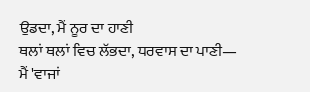ਉਡਦਾ, ਮੈਂ ਨੂਰ ਦਾ ਹਾਣੀ
ਥਲਾਂ ਥਲਾਂ ਵਿਚ ਲੱਭਦਾ, ਧਰਵਾਸ ਦਾ ਪਾਣੀ—
ਮੈਂ 'ਵਾਜਾਂ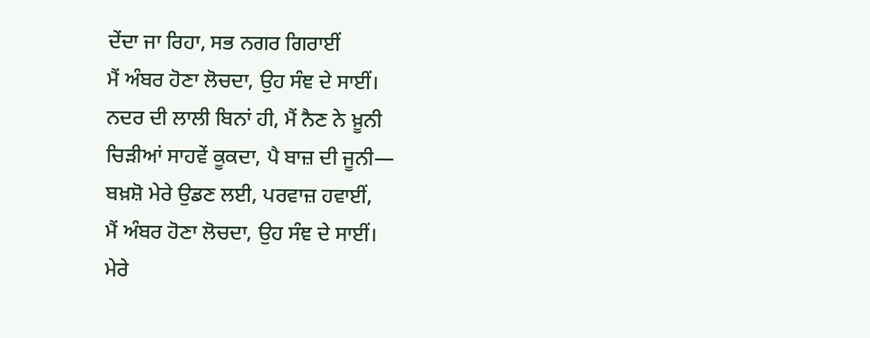ਦੇਂਦਾ ਜਾ ਰਿਹਾ, ਸਭ ਨਗਰ ਗਿਰਾਈਂ
ਮੈਂ ਅੰਬਰ ਹੋਣਾ ਲੋਚਦਾ, ਉਹ ਸੰਞ ਦੇ ਸਾਈਂ।
ਨਦਰ ਦੀ ਲਾਲੀ ਬਿਨਾਂ ਹੀ, ਮੈਂ ਨੈਣ ਨੇ ਖ਼ੂਨੀ
ਚਿੜੀਆਂ ਸਾਹਵੇਂ ਕੂਕਦਾ, ਪੈ ਬਾਜ਼ ਦੀ ਜੂਨੀ—
ਬਖ਼ਸ਼ੋ ਮੇਰੇ ਉਡਣ ਲਈ, ਪਰਵਾਜ਼ ਹਵਾਈਂ,
ਮੈਂ ਅੰਬਰ ਹੋਣਾ ਲੋਚਦਾ, ਉਹ ਸੰਞ ਦੇ ਸਾਈਂ।
ਮੇਰੇ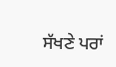ਸੱਖਣੇ ਪਰਾਂ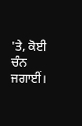'ਤੇ, ਕੋਈ ਚੰਨ ਜਗਾਈਂ।